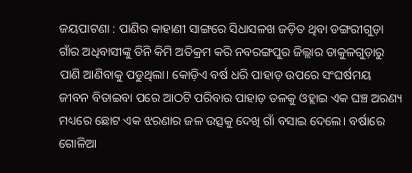ଜୟପାଟଣା : ପାଣିର କାହାଣୀ ସାଙ୍ଗରେ ସିଧାସଳଖ ଜଡ଼ିତ ଥିବା ଡଙ୍ଗରୀଗୁଡ଼ା ଗାଁର ଅଧିବାସୀଙ୍କୁ ତିନି କିମି ଅତିକ୍ରମ କରି ନବରଙ୍ଗପୁର ଜିଲ୍ଲାର ଡାକୁଳଗୁଡ଼ାରୁ ପାଣି ଆଣିବାକୁ ପଡୁଥିଲା। କୋଡ଼ିଏ ବର୍ଷ ଧରି ପାହାଡ଼ ଉପରେ ସଂଘର୍ଷମୟ ଜୀବନ ବିତାଇବା ପରେ ଆଠଟି ପରିବାର ପାହାଡ଼ ତଳକୁ ଓହ୍ଲାଇ ଏକ ଘଞ୍ଚ ଅରଣ୍ୟ ମଧ୍ୟରେ ଛୋଟ ଏକ ଝରଣାର ଜଳ ଉତ୍ସକୁ ଦେଖି ଗାଁ ବସାଇ ଦେଲେ। ବର୍ଷାରେ ଗୋଳିଆ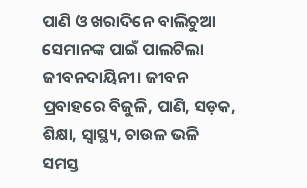ପାଣି ଓ ଖରାଦିନେ ବାଲିଚୁଆ ସେମାନଙ୍କ ପାଇଁ ପାଲଟିଲା ଜୀବନଦାୟିନୀ। ଜୀବନ ପ୍ରବାହରେ ବିଜୁଳି, ପାଣି, ସଡ଼କ, ଶିକ୍ଷା, ସ୍ୱାସ୍ଥ୍ୟ, ଚାଉଳ ଭଳି ସମସ୍ତ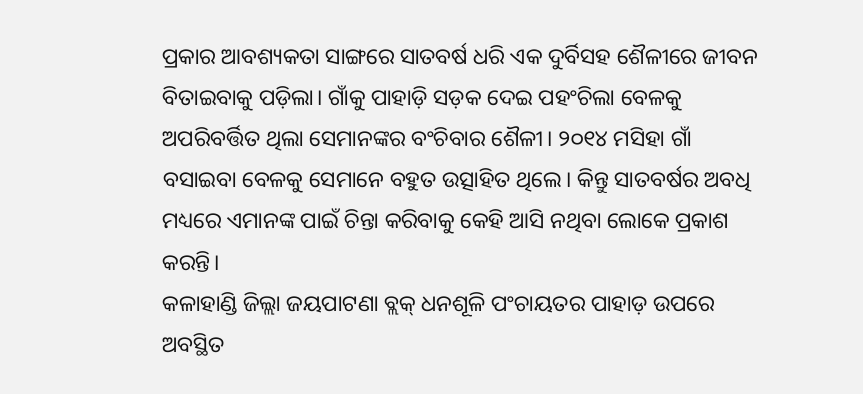ପ୍ରକାର ଆବଶ୍ୟକତା ସାଙ୍ଗରେ ସାତବର୍ଷ ଧରି ଏକ ଦୁର୍ବିସହ ଶୈଳୀରେ ଜୀବନ ବିତାଇବାକୁ ପଡ଼ିଲା। ଗାଁକୁ ପାହାଡ଼ି ସଡ଼କ ଦେଇ ପହଂଚିଲା ବେଳକୁ ଅପରିବର୍ତ୍ତିତ ଥିଲା ସେମାନଙ୍କର ବଂଚିବାର ଶୈଳୀ। ୨୦୧୪ ମସିହା ଗାଁ ବସାଇବା ବେଳକୁ ସେମାନେ ବହୁତ ଉତ୍ସାହିତ ଥିଲେ। କିନ୍ତୁ ସାତବର୍ଷର ଅବଧି ମଧ୍ୟରେ ଏମାନଙ୍କ ପାଇଁ ଚିନ୍ତା କରିବାକୁ କେହି ଆସି ନଥିବା ଲୋକେ ପ୍ରକାଶ କରନ୍ତି।
କଳାହାଣ୍ଡି ଜିଲ୍ଲା ଜୟପାଟଣା ବ୍ଲକ୍ ଧନଶୂଳି ପଂଚାୟତର ପାହାଡ଼ ଉପରେ ଅବସ୍ଥିତ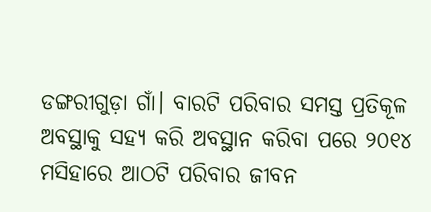ଡଙ୍ଗରୀଗୁଡ଼ା ଗାଁ। ବାରଟି ପରିବାର ସମସ୍ତ ପ୍ରତିକୂଳ ଅବସ୍ଥାକୁ ସହ୍ୟ କରି ଅବସ୍ଥାନ କରିବା ପରେ ୨୦୧୪ ମସିହାରେ ଆଠଟି ପରିବାର ଜୀବନ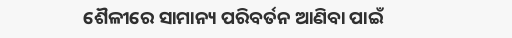ଶୈଳୀରେ ସାମାନ୍ୟ ପରିବର୍ତନ ଆଣିବା ପାଇଁ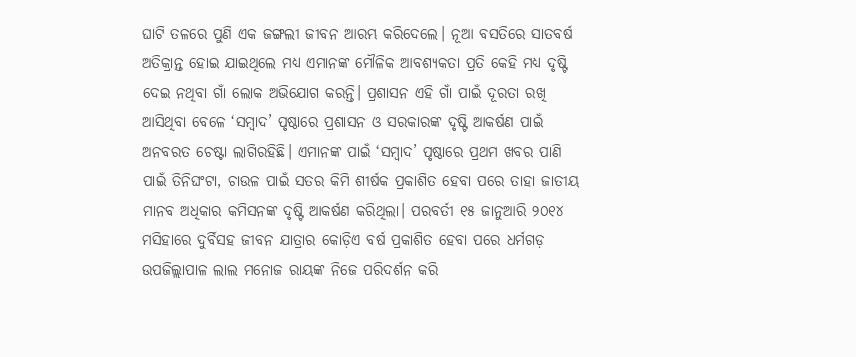ଘାଟି ତଳରେ ପୁଣି ଏକ ଜଙ୍ଗଲୀ ଜୀବନ ଆରମ୍ଭ କରିଦେଲେ। ନୂଆ ବସତିରେ ସାତବର୍ଷ ଅତିକ୍ରାନ୍ତ ହୋଇ ଯାଇଥିଲେ ମଧ୍ୟ ଏମାନଙ୍କ ମୌଳିକ ଆବଶ୍ୟକତା ପ୍ରତି କେହି ମଧ୍ୟ ଦୃଷ୍ଟି ଦେଇ ନଥିବା ଗାଁ ଲୋକ ଅଭିଯୋଗ କରନ୍ତି। ପ୍ରଶାସନ ଏହି ଗାଁ ପାଇଁ ଦୂରତା ରଖି ଆସିଥିବା ବେଳେ ‘ସମ୍ବାଦ’ ପୃଷ୍ଠାରେ ପ୍ରଶାସନ ଓ ସରକାରଙ୍କ ଦୃଷ୍ଟି ଆକର୍ଷଣ ପାଇଁ ଅନବରତ ଚେଷ୍ଟା ଲାଗିରହିଛି। ଏମାନଙ୍କ ପାଇଁ ‘ସମ୍ବାଦ’ ପୃଷ୍ଠାରେ ପ୍ରଥମ ଖବର ପାଣି ପାଇଁ ତିନିଘଂଟା, ଚାଉଳ ପାଇଁ ସତର କିମି ଶୀର୍ଷକ ପ୍ରକାଶିତ ହେବା ପରେ ତାହା ଜାତୀୟ ମାନବ ଅଧିକାର କମିସନଙ୍କ ଦୃଷ୍ଟି ଆକର୍ଷଣ କରିଥିଲା। ପରବର୍ତୀ ୧୫ ଜାନୁଆରି ୨୦୧୪ ମସିହାରେ ଦୁର୍ବିସହ ଜୀବନ ଯାତ୍ରାର କୋଡ଼ିଏ ବର୍ଷ ପ୍ରକାଶିତ ହେବା ପରେ ଧର୍ମଗଡ଼ ଉପଜିଲ୍ଲାପାଳ ଲାଲ ମନୋଜ ରାୟଙ୍କ ନିଜେ ପରିଦର୍ଶନ କରି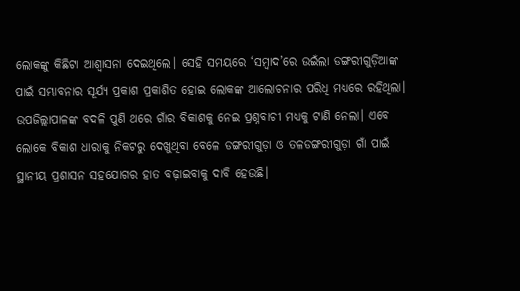ଲୋକଙ୍କୁ କିଛିଟା ଆଶ୍ୱାସନା ଦେଇଥିଲେ। ସେହି ସମୟରେ ‘ସମ୍ବାଦ’ରେ ଉଇଁଲା ଡଙ୍ଗରୀଗୁଡ଼ିଆଙ୍କ ପାଇଁ ସମ୍ଭାବନାର ସୂର୍ଯ୍ୟ ପ୍ରକାଶ ପ୍ରକାଶିତ ହୋଇ ଲୋକଙ୍କ ଆଲୋଚନାର ପରିଧି ମଧ୍ୟରେ ରହିଥିଲା। ଉପଜିଲ୍ଲାପାଳଙ୍କ ବଦଳି ପୁଣି ଥରେ ଗାଁର ବିକାଶକୁ ନେଇ ପ୍ରଶ୍ନବାଚୀ ମଧ୍ୟକୁ ଟାଣି ନେଲା। ଏବେ ଲୋକେ ବିକାଶ ଧାରାକୁ ନିକଟରୁ ଦେଖୁଥିବା ବେଳେ ଡଙ୍ଗରୀଗୁଡ଼ା ଓ ତଳଡଙ୍ଗରୀଗୁଡ଼ା ଗାଁ ପାଇଁ ସ୍ଥାନୀୟ ପ୍ରଶାସନ ସହଯୋଗର ହାତ ବଢ଼ାଇବାକୁ ଦାବି ହେଉଛି।